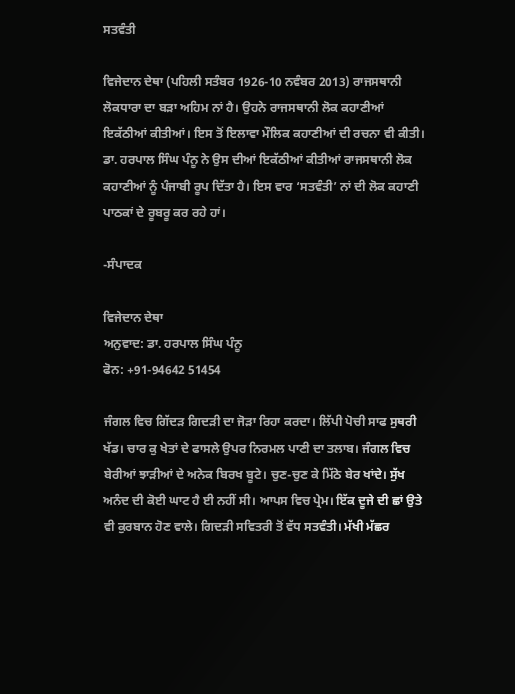ਸਤਵੰਤੀ

ਵਿਜੇਦਾਨ ਦੇਥਾ (ਪਹਿਲੀ ਸਤੰਬਰ 1926-10 ਨਵੰਬਰ 2013) ਰਾਜਸਥਾਨੀ ਲੋਕਧਾਰਾ ਦਾ ਬੜਾ ਅਹਿਮ ਨਾਂ ਹੈ। ਉਹਨੇ ਰਾਜਸਥਾਨੀ ਲੋਕ ਕਹਾਣੀਆਂ ਇਕੱਠੀਆਂ ਕੀਤੀਆਂ। ਇਸ ਤੋਂ ਇਲਾਵਾ ਮੌਲਿਕ ਕਹਾਣੀਆਂ ਦੀ ਰਚਨਾ ਵੀ ਕੀਤੀ। ਡਾ. ਹਰਪਾਲ ਸਿੰਘ ਪੰਨੂ ਨੇ ਉਸ ਦੀਆਂ ਇਕੱਠੀਆਂ ਕੀਤੀਆਂ ਰਾਜਸਥਾਨੀ ਲੋਕ ਕਹਾਣੀਆਂ ਨੂੰ ਪੰਜਾਬੀ ਰੂਪ ਦਿੱਤਾ ਹੈ। ਇਸ ਵਾਰ ‘ਸਤਵੰਤੀ’ ਨਾਂ ਦੀ ਲੋਕ ਕਹਾਣੀ ਪਾਠਕਾਂ ਦੇ ਰੂਬਰੂ ਕਰ ਰਹੇ ਹਾਂ।

-ਸੰਪਾਦਕ

ਵਿਜੇਦਾਨ ਦੇਥਾ
ਅਨੁਵਾਦ: ਡਾ. ਹਰਪਾਲ ਸਿੰਘ ਪੰਨੂ
ਫੋਨ: +91-94642 51454

ਜੰਗਲ ਵਿਚ ਗਿੱਦੜ ਗਿਦੜੀ ਦਾ ਜੋੜਾ ਰਿਹਾ ਕਰਦਾ। ਲਿੱਪੀ ਪੋਚੀ ਸਾਫ ਸੁਥਰੀ ਖੱਡ। ਚਾਰ ਕੁ ਖੇਤਾਂ ਦੇ ਫਾਸਲੇ ਉਪਰ ਨਿਰਮਲ ਪਾਣੀ ਦਾ ਤਲਾਬ। ਜੰਗਲ ਵਿਚ ਬੇਰੀਆਂ ਝਾੜੀਆਂ ਦੇ ਅਨੇਕ ਬਿਰਖ ਬੂਟੇ। ਚੁਣ-ਚੁਣ ਕੇ ਮਿੱਠੇ ਬੇਰ ਖਾਂਦੇ। ਸੁੱਖ ਅਨੰਦ ਦੀ ਕੋਈ ਘਾਟ ਹੈ ਈ ਨਹੀਂ ਸੀ। ਆਪਸ ਵਿਚ ਪ੍ਰੇਮ। ਇੱਕ ਦੂਜੇ ਦੀ ਛਾਂ ਉਤੇ ਵੀ ਕੁਰਬਾਨ ਹੋਣ ਵਾਲੇ। ਗਿਦੜੀ ਸਵਿਤਰੀ ਤੋਂ ਵੱਧ ਸਤਵੰਤੀ। ਮੱਖੀ ਮੱਛਰ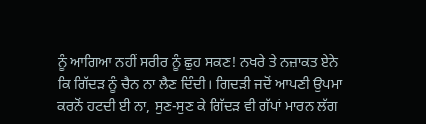ਨੂੰ ਆਗਿਆ ਨਹੀਂ ਸਰੀਰ ਨੂੰ ਛੁਹ ਸਕਣ! ਨਖਰੇ ਤੇ ਨਜ਼ਾਕਤ ਏਨੇ ਕਿ ਗਿੱਦੜ ਨੂੰ ਚੈਨ ਨਾ ਲੈਣ ਦਿੰਦੀ। ਗਿਦੜੀ ਜਦੋਂ ਆਪਣੀ ਉਪਮਾ ਕਰਨੋਂ ਹਟਦੀ ਈ ਨਾ, ਸੁਣ-ਸੁਣ ਕੇ ਗਿੱਦੜ ਵੀ ਗੱਪਾਂ ਮਾਰਨ ਲੱਗ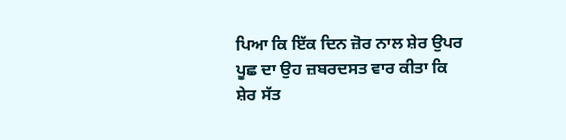ਪਿਆ ਕਿ ਇੱਕ ਦਿਨ ਜ਼ੋਰ ਨਾਲ ਸ਼ੇਰ ਉਪਰ ਪੂਛ ਦਾ ਉਹ ਜ਼ਬਰਦਸਤ ਵਾਰ ਕੀਤਾ ਕਿ ਸ਼ੇਰ ਸੱਤ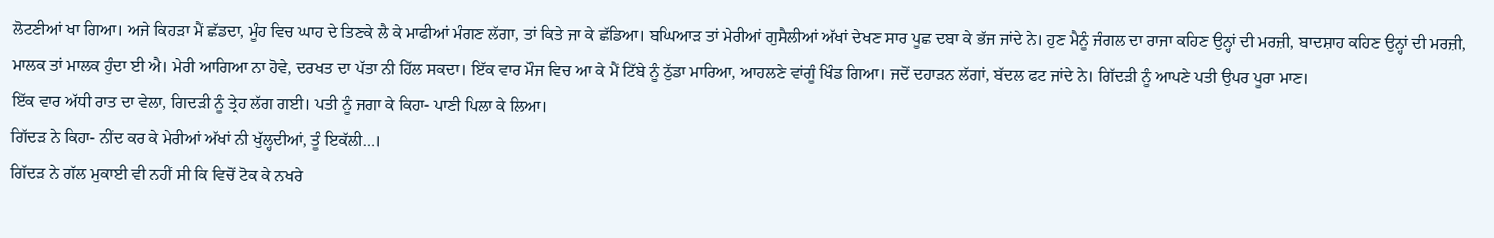ਲੋਟਣੀਆਂ ਖਾ ਗਿਆ। ਅਜੇ ਕਿਹੜਾ ਮੈਂ ਛੱਡਦਾ, ਮੂੰਹ ਵਿਚ ਘਾਹ ਦੇ ਤਿਣਕੇ ਲੈ ਕੇ ਮਾਫੀਆਂ ਮੰਗਣ ਲੱਗਾ, ਤਾਂ ਕਿਤੇ ਜਾ ਕੇ ਛੱਡਿਆ। ਬਘਿਆੜ ਤਾਂ ਮੇਰੀਆਂ ਗੁਸੈਲੀਆਂ ਅੱਖਾਂ ਦੇਖਣ ਸਾਰ ਪੂਛ ਦਬਾ ਕੇ ਭੱਜ ਜਾਂਦੇ ਨੇ। ਹੁਣ ਮੈਨੂੰ ਜੰਗਲ ਦਾ ਰਾਜਾ ਕਹਿਣ ਉਨ੍ਹਾਂ ਦੀ ਮਰਜ਼ੀ, ਬਾਦਸ਼ਾਹ ਕਹਿਣ ਉਨ੍ਹਾਂ ਦੀ ਮਰਜ਼ੀ, ਮਾਲਕ ਤਾਂ ਮਾਲਕ ਹੁੰਦਾ ਈ ਐ। ਮੇਰੀ ਆਗਿਆ ਨਾ ਹੋਵੇ, ਦਰਖਤ ਦਾ ਪੱਤਾ ਨੀ ਹਿੱਲ ਸਕਦਾ। ਇੱਕ ਵਾਰ ਮੌਜ ਵਿਚ ਆ ਕੇ ਮੈਂ ਟਿੱਬੇ ਨੂੰ ਠੁੱਡਾ ਮਾਰਿਆ, ਆਹਲਣੇ ਵਾਂਗੂੰ ਖਿੰਡ ਗਿਆ। ਜਦੋਂ ਦਹਾੜਨ ਲੱਗਾਂ, ਬੱਦਲ ਫਟ ਜਾਂਦੇ ਨੇ। ਗਿੱਦੜੀ ਨੂੰ ਆਪਣੇ ਪਤੀ ਉਪਰ ਪੂਰਾ ਮਾਣ।
ਇੱਕ ਵਾਰ ਅੱਧੀ ਰਾਤ ਦਾ ਵੇਲਾ, ਗਿਦੜੀ ਨੂੰ ਤ੍ਰੇਹ ਲੱਗ ਗਈ। ਪਤੀ ਨੂੰ ਜਗਾ ਕੇ ਕਿਹਾ- ਪਾਣੀ ਪਿਲਾ ਕੇ ਲਿਆ।
ਗਿੱਦੜ ਨੇ ਕਿਹਾ- ਨੀਂਦ ਕਰ ਕੇ ਮੇਰੀਆਂ ਅੱਖਾਂ ਨੀ ਖੁੱਲ੍ਹਦੀਆਂ, ਤੂੰ ਇਕੱਲੀ…।
ਗਿੱਦੜ ਨੇ ਗੱਲ ਮੁਕਾਈ ਵੀ ਨਹੀਂ ਸੀ ਕਿ ਵਿਚੋਂ ਟੋਕ ਕੇ ਨਖਰੇ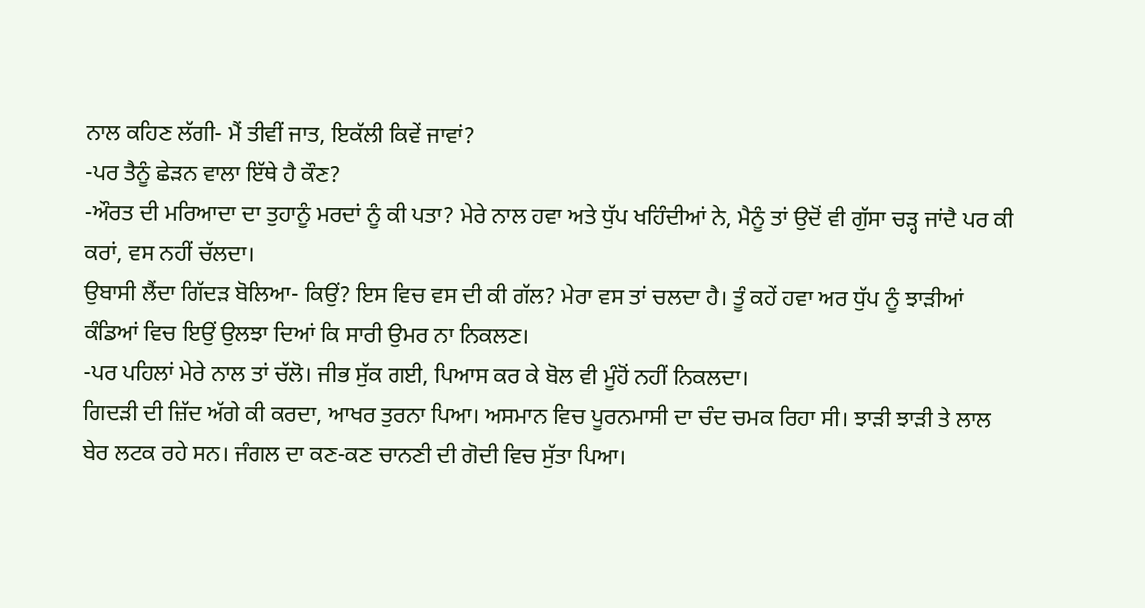ਨਾਲ ਕਹਿਣ ਲੱਗੀ- ਮੈਂ ਤੀਵੀਂ ਜਾਤ, ਇਕੱਲੀ ਕਿਵੇਂ ਜਾਵਾਂ?
-ਪਰ ਤੈਨੂੰ ਛੇੜਨ ਵਾਲਾ ਇੱਥੇ ਹੈ ਕੌਣ?
-ਔਰਤ ਦੀ ਮਰਿਆਦਾ ਦਾ ਤੁਹਾਨੂੰ ਮਰਦਾਂ ਨੂੰ ਕੀ ਪਤਾ? ਮੇਰੇ ਨਾਲ ਹਵਾ ਅਤੇ ਧੁੱਪ ਖਹਿੰਦੀਆਂ ਨੇ, ਮੈਨੂੰ ਤਾਂ ਉਦੋਂ ਵੀ ਗੁੱਸਾ ਚੜ੍ਹ ਜਾਂਦੈ ਪਰ ਕੀ ਕਰਾਂ, ਵਸ ਨਹੀਂ ਚੱਲਦਾ।
ਉਬਾਸੀ ਲੈਂਦਾ ਗਿੱਦੜ ਬੋਲਿਆ- ਕਿਉਂ? ਇਸ ਵਿਚ ਵਸ ਦੀ ਕੀ ਗੱਲ? ਮੇਰਾ ਵਸ ਤਾਂ ਚਲਦਾ ਹੈ। ਤੂੰ ਕਹੇਂ ਹਵਾ ਅਰ ਧੁੱਪ ਨੂੰ ਝਾੜੀਆਂ ਕੰਡਿਆਂ ਵਿਚ ਇਉਂ ਉਲਝਾ ਦਿਆਂ ਕਿ ਸਾਰੀ ਉਮਰ ਨਾ ਨਿਕਲਣ।
-ਪਰ ਪਹਿਲਾਂ ਮੇਰੇ ਨਾਲ ਤਾਂ ਚੱਲੋ। ਜੀਭ ਸੁੱਕ ਗਈ, ਪਿਆਸ ਕਰ ਕੇ ਬੋਲ ਵੀ ਮੂੰਹੋਂ ਨਹੀਂ ਨਿਕਲਦਾ।
ਗਿਦੜੀ ਦੀ ਜ਼ਿੱਦ ਅੱਗੇ ਕੀ ਕਰਦਾ, ਆਖਰ ਤੁਰਨਾ ਪਿਆ। ਅਸਮਾਨ ਵਿਚ ਪੂਰਨਮਾਸੀ ਦਾ ਚੰਦ ਚਮਕ ਰਿਹਾ ਸੀ। ਝਾੜੀ ਝਾੜੀ ਤੇ ਲਾਲ ਬੇਰ ਲਟਕ ਰਹੇ ਸਨ। ਜੰਗਲ ਦਾ ਕਣ-ਕਣ ਚਾਨਣੀ ਦੀ ਗੋਦੀ ਵਿਚ ਸੁੱਤਾ ਪਿਆ।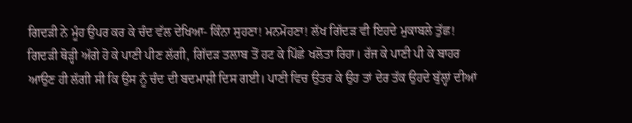ਗਿਦੜੀ ਨੇ ਮੂੰਹ ਉਪਰ ਕਰ ਕੇ ਚੰਦ ਵੱਲ ਦੇਖਿਆ- ਕਿੰਨਾ ਸੁਹਣਾ! ਮਨਮੋਹਣਾ! ਲੱਖ ਗਿੱਦੜ ਵੀ ਇਹਦੇ ਮੁਕਾਬਲੇ ਤੁੱਛ!
ਗਿਦੜੀ ਥੋੜ੍ਹੀ ਅੱਗੇ ਹੋ ਕੇ ਪਾਣੀ ਪੀਣ ਲੱਗੀ, ਗਿੱਦੜ ਤਲਾਬ ਤੋਂ ਹਟ ਕੇ ਪਿੱਛੇ ਖਲੋਤਾ ਰਿਹਾ। ਰੱਜ ਕੇ ਪਾਣੀ ਪੀ ਕੇ ਬਾਹਰ ਆਉਣ ਹੀ ਲੱਗੀ ਸੀ ਕਿ ਉਸ ਨੂੰ ਚੰਦ ਦੀ ਬਦਮਾਸ਼ੀ ਦਿਸ ਗਈ। ਪਾਣੀ ਵਿਚ ਉਤਰ ਕੇ ਉਹ ਤਾਂ ਦੇਰ ਤੱਕ ਉਹਦੇ ਬੁੱਲ੍ਹਾਂ ਦੀਆਂ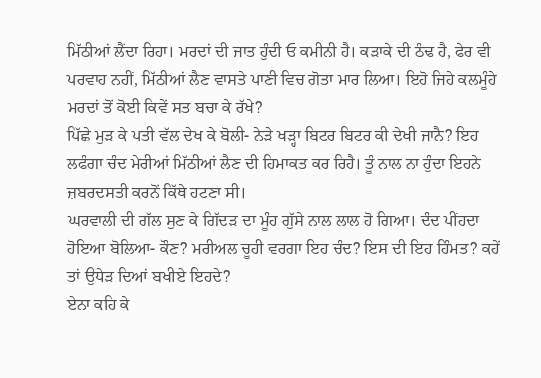ਮਿੱਠੀਆਂ ਲੈਂਦਾ ਰਿਹਾ। ਮਰਦਾਂ ਦੀ ਜਾਤ ਹੁੰਦੀ ਓ ਕਮੀਨੀ ਹੈ। ਕੜਾਕੇ ਦੀ ਠੰਢ ਹੈ, ਫੇਰ ਵੀ ਪਰਵਾਹ ਨਹੀਂ, ਮਿੱਠੀਆਂ ਲੈਣ ਵਾਸਤੇ ਪਾਣੀ ਵਿਚ ਗੋਤਾ ਮਾਰ ਲਿਆ। ਇਹੋ ਜਿਹੇ ਕਲਮੂੰਹੇ ਮਰਦਾਂ ਤੋਂ ਕੋਈ ਕਿਵੇਂ ਸਤ ਬਚਾ ਕੇ ਰੱਖੇ?
ਪਿੱਛੇ ਮੁੜ ਕੇ ਪਤੀ ਵੱਲ ਦੇਖ ਕੇ ਬੋਲੀ- ਨੇੜੇ ਖੜ੍ਹਾ ਬਿਟਰ ਬਿਟਰ ਕੀ ਦੇਖੀ ਜਾਨੈ? ਇਹ ਲਫੰਗਾ ਚੰਦ ਮੇਰੀਆਂ ਮਿੱਠੀਆਂ ਲੈਣ ਦੀ ਹਿਮਾਕਤ ਕਰ ਰਿਹੈ। ਤੂੰ ਨਾਲ ਨਾ ਹੁੰਦਾ ਇਹਨੇ ਜ਼ਬਰਦਸਤੀ ਕਰਨੋਂ ਕਿੱਥੇ ਹਟਣਾ ਸੀ।
ਘਰਵਾਲੀ ਦੀ ਗੱਲ ਸੁਣ ਕੇ ਗਿੱਦੜ ਦਾ ਮੂੰਹ ਗੁੱਸੇ ਨਾਲ ਲਾਲ ਹੋ ਗਿਆ। ਦੰਦ ਪੀਂਹਦਾ ਹੋਇਆ ਬੋਲਿਆ- ਕੌਣ? ਮਰੀਅਲ ਚੂਹੀ ਵਰਗਾ ਇਹ ਚੰਦ? ਇਸ ਦੀ ਇਹ ਹਿੰਮਤ? ਕਹੇਂ ਤਾਂ ਉਧੇੜ ਦਿਆਂ ਬਖੀਏ ਇਹਦੇ?
ਏਨਾ ਕਹਿ ਕੇ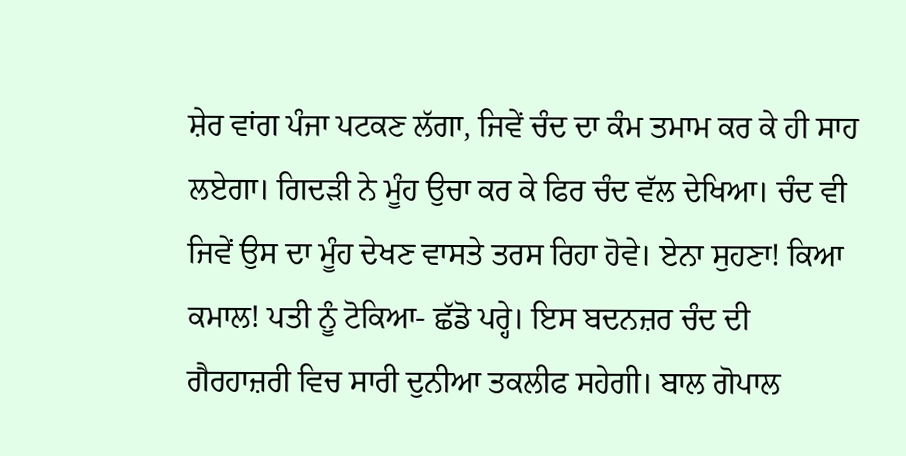ਸ਼ੇਰ ਵਾਂਗ ਪੰਜਾ ਪਟਕਣ ਲੱਗਾ, ਜਿਵੇਂ ਚੰਦ ਦਾ ਕੰਮ ਤਮਾਮ ਕਰ ਕੇ ਹੀ ਸਾਹ ਲਏਗਾ। ਗਿਦੜੀ ਨੇ ਮੂੰਹ ਉਚਾ ਕਰ ਕੇ ਫਿਰ ਚੰਦ ਵੱਲ ਦੇਖਿਆ। ਚੰਦ ਵੀ ਜਿਵੇਂ ਉਸ ਦਾ ਮੂੰਹ ਦੇਖਣ ਵਾਸਤੇ ਤਰਸ ਰਿਹਾ ਹੋਵੇ। ਏਨਾ ਸੁਹਣਾ! ਕਿਆ ਕਮਾਲ! ਪਤੀ ਨੂੰ ਟੋਕਿਆ- ਛੱਡੋ ਪਰ੍ਹੇ। ਇਸ ਬਦਨਜ਼ਰ ਚੰਦ ਦੀ ਗੈਰਹਾਜ਼ਰੀ ਵਿਚ ਸਾਰੀ ਦੁਨੀਆ ਤਕਲੀਫ ਸਹੇਗੀ। ਬਾਲ ਗੋਪਾਲ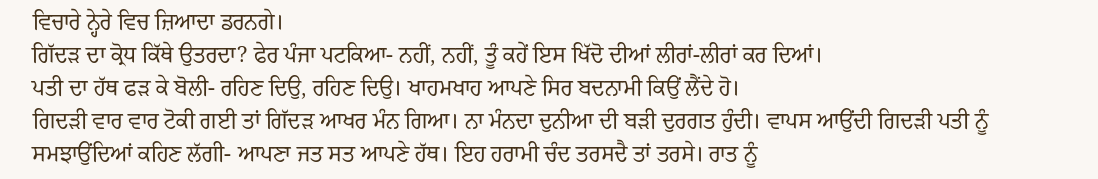ਵਿਚਾਰੇ ਨ੍ਹੇਰੇ ਵਿਚ ਜ਼ਿਆਦਾ ਡਰਨਗੇ।
ਗਿੱਦੜ ਦਾ ਕ੍ਰੋਧ ਕਿੱਥੇ ਉਤਰਦਾ? ਫੇਰ ਪੰਜਾ ਪਟਕਿਆ- ਨਹੀਂ, ਨਹੀਂ, ਤੂੰ ਕਹੇਂ ਇਸ ਖਿੱਦੋ ਦੀਆਂ ਲੀਰਾਂ-ਲੀਰਾਂ ਕਰ ਦਿਆਂ।
ਪਤੀ ਦਾ ਹੱਥ ਫੜ ਕੇ ਬੋਲੀ- ਰਹਿਣ ਦਿਉ, ਰਹਿਣ ਦਿਉ। ਖਾਹਮਖਾਹ ਆਪਣੇ ਸਿਰ ਬਦਨਾਮੀ ਕਿਉਂ ਲੈਂਦੇ ਹੋ।
ਗਿਦੜੀ ਵਾਰ ਵਾਰ ਟੋਕੀ ਗਈ ਤਾਂ ਗਿੱਦੜ ਆਖਰ ਮੰਨ ਗਿਆ। ਨਾ ਮੰਨਦਾ ਦੁਨੀਆ ਦੀ ਬੜੀ ਦੁਰਗਤ ਹੁੰਦੀ। ਵਾਪਸ ਆਉਂਦੀ ਗਿਦੜੀ ਪਤੀ ਨੂੰ ਸਮਝਾਉਂਦਿਆਂ ਕਹਿਣ ਲੱਗੀ- ਆਪਣਾ ਜਤ ਸਤ ਆਪਣੇ ਹੱਥ। ਇਹ ਹਰਾਮੀ ਚੰਦ ਤਰਸਦੈ ਤਾਂ ਤਰਸੇ। ਰਾਤ ਨੂੰ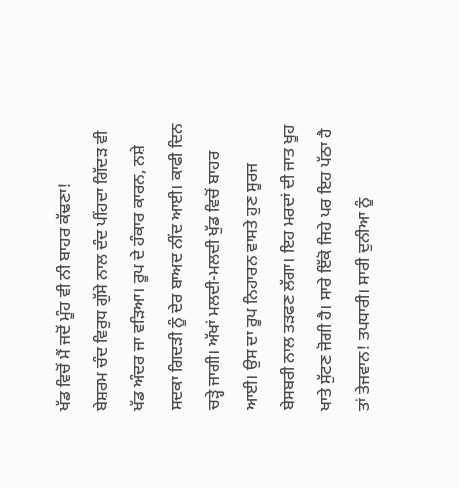ਖੱਡ ਵਿਚੋਂ ਮੈਂ ਜਦੋਂ ਮੂੰਹ ਵੀ ਨੀ ਬਾਹਰ ਕੱਢਣਾ!
ਬੇਸ਼ਰਮ ਚੰਦ ਵਿਰੁਧ ਗੁੱਸੇ ਨਾਲ ਦੰਦ ਪੀਂਹਦਾ ਗਿੱਦੜ ਵੀ ਖੱਡ ਅੰਦਰ ਜਾ ਵੜਿਆ। ਰੂਪ ਦੇ ਹੰਕਾਰ ਕਾਰਨ, ਨਸ਼ੇ ਸਦਕਾ ਗਿਦੜੀ ਨੂੰ ਦੇਰ ਬਾਅਦ ਨੀਂਦ ਆਈ। ਕਾਫੀ ਦਿਨ ਚੜ੍ਹੇ ਜਾਗੀ। ਅੱਖਾਂ ਮਲਦੀ-ਮਲਦੀ ਖੁੱਡ ਵਿਚੋਂ ਬਾਹਰ ਆਈ। ਉਸ ਦਾ ਰੂਪ ਨਿਹਾਰਨ ਵਾਸਤੇ ਹੁਣ ਸੂਰਜ ਬੇਸਬਰੀ ਨਾਲ ਤੜਫਣ ਲੱਗਾ। ਇਹ ਮਰਦਾਂ ਦੀ ਜਾਤ ਖੂਹ ਖਾਤੇ ਸੁੱਟਣ ਜੋਗੀ ਹੈ। ਸਾਰੇ ਇੱਕੋ ਜਿਹੇ ਪਰ ਇਹ ਪੱਠਾ ਹੈ ਤਾਂ ਤੇਜਵਾਨ! ਤਪਧਾਰੀ। ਸਾਰੀ ਦੁਨੀਆ ਨੂੰ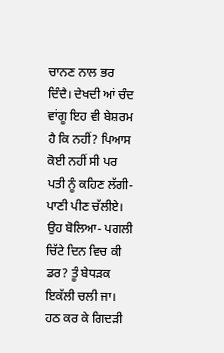ਚਾਨਣ ਨਾਲ ਭਰ ਦਿੰਦੈ। ਦੇਖਦੀ ਆਂ ਚੰਦ ਵਾਂਗੂ ਇਹ ਵੀ ਬੇਸ਼ਰਮ ਹੈ ਕਿ ਨਹੀਂ? ਪਿਆਸ ਕੋਈ ਨਹੀਂ ਸੀ ਪਰ ਪਤੀ ਨੂੰ ਕਹਿਣ ਲੱਗੀ- ਪਾਣੀ ਪੀਣ ਚੱਲੀਏ। ਉਹ ਬੋਲਿਆ- ਪਗਲੀ ਚਿੱਟੇ ਦਿਨ ਵਿਚ ਕੀ ਡਰ? ਤੂੰ ਬੇਧੜਕ ਇਕੱਲੀ ਚਲੀ ਜਾ।
ਹਠ ਕਰ ਕੇ ਗਿਦੜੀ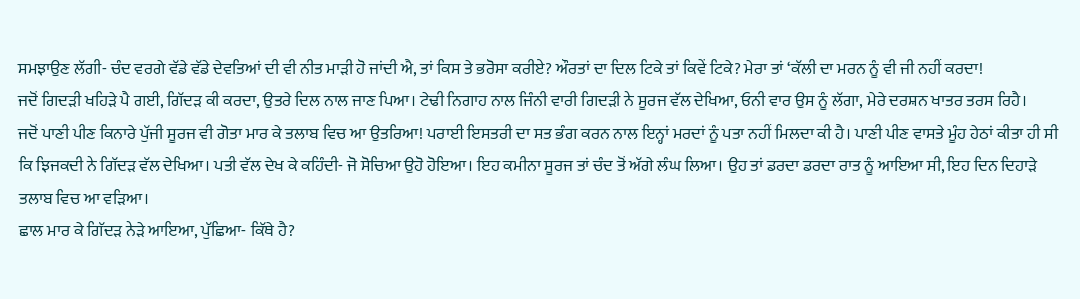ਸਮਝਾਉਣ ਲੱਗੀ- ਚੰਦ ਵਰਗੇ ਵੱਡੇ ਵੱਡੇ ਦੇਵਤਿਆਂ ਦੀ ਵੀ ਨੀਤ ਮਾੜੀ ਹੋ ਜਾਂਦੀ ਐ, ਤਾਂ ਕਿਸ ਤੇ ਭਰੋਸਾ ਕਰੀਏ? ਔਰਤਾਂ ਦਾ ਦਿਲ ਟਿਕੇ ਤਾਂ ਕਿਵੇਂ ਟਿਕੇ? ਮੇਰਾ ਤਾਂ ‘ਕੱਲੀ ਦਾ ਮਰਨ ਨੂੰ ਵੀ ਜੀ ਨਹੀਂ ਕਰਦਾ!
ਜਦੋਂ ਗਿਦੜੀ ਖਹਿੜੇ ਪੈ ਗਈ, ਗਿੱਦੜ ਕੀ ਕਰਦਾ, ਉਤਰੇ ਦਿਲ ਨਾਲ ਜਾਣ ਪਿਆ। ਟੇਢੀ ਨਿਗਾਹ ਨਾਲ ਜਿੰਨੀ ਵਾਰੀ ਗਿਦੜੀ ਨੇ ਸੂਰਜ ਵੱਲ ਦੇਖਿਆ, ਓਨੀ ਵਾਰ ਉਸ ਨੂੰ ਲੱਗਾ, ਮੇਰੇ ਦਰਸ਼ਨ ਖਾਤਰ ਤਰਸ ਰਿਹੈ।
ਜਦੋਂ ਪਾਣੀ ਪੀਣ ਕਿਨਾਰੇ ਪੁੱਜੀ ਸੂਰਜ ਵੀ ਗੋਤਾ ਮਾਰ ਕੇ ਤਲਾਬ ਵਿਚ ਆ ਉਤਰਿਆ! ਪਰਾਈ ਇਸਤਰੀ ਦਾ ਸਤ ਭੰਗ ਕਰਨ ਨਾਲ ਇਨ੍ਹਾਂ ਮਰਦਾਂ ਨੂੰ ਪਤਾ ਨਹੀਂ ਮਿਲਦਾ ਕੀ ਹੈ। ਪਾਣੀ ਪੀਣ ਵਾਸਤੇ ਮੂੰਹ ਹੇਠਾਂ ਕੀਤਾ ਹੀ ਸੀ ਕਿ ਝਿਜਕਦੀ ਨੇ ਗਿੱਦੜ ਵੱਲ ਦੇਖਿਆ। ਪਤੀ ਵੱਲ ਦੇਖ ਕੇ ਕਹਿੰਦੀ- ਜੋ ਸੋਚਿਆ ਉਹੋ ਹੋਇਆ। ਇਹ ਕਮੀਨਾ ਸੂਰਜ ਤਾਂ ਚੰਦ ਤੋਂ ਅੱਗੇ ਲੰਘ ਲਿਆ। ਉਹ ਤਾਂ ਡਰਦਾ ਡਰਦਾ ਰਾਤ ਨੂੰ ਆਇਆ ਸੀ, ਇਹ ਦਿਨ ਦਿਹਾੜੇ ਤਲਾਬ ਵਿਚ ਆ ਵੜਿਆ।
ਛਾਲ ਮਾਰ ਕੇ ਗਿੱਦੜ ਨੇੜੇ ਆਇਆ, ਪੁੱਛਿਆ- ਕਿੱਥੇ ਹੈ?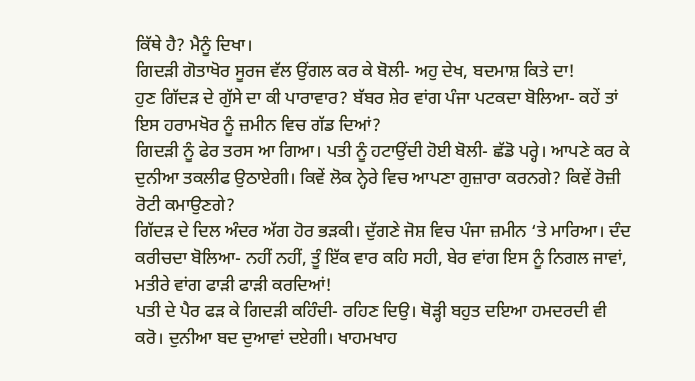ਕਿੱਥੇ ਹੈ? ਮੈਨੂੰ ਦਿਖਾ।
ਗਿਦੜੀ ਗੋਤਾਖੋਰ ਸੂਰਜ ਵੱਲ ਉਂਗਲ ਕਰ ਕੇ ਬੋਲੀ- ਅਹੁ ਦੇਖ, ਬਦਮਾਸ਼ ਕਿਤੇ ਦਾ!
ਹੁਣ ਗਿੱਦੜ ਦੇ ਗੁੱਸੇ ਦਾ ਕੀ ਪਾਰਾਵਾਰ? ਬੱਬਰ ਸ਼ੇਰ ਵਾਂਗ ਪੰਜਾ ਪਟਕਦਾ ਬੋਲਿਆ- ਕਹੇਂ ਤਾਂ ਇਸ ਹਰਾਮਖੋਰ ਨੂੰ ਜ਼ਮੀਨ ਵਿਚ ਗੱਡ ਦਿਆਂ?
ਗਿਦੜੀ ਨੂੰ ਫੇਰ ਤਰਸ ਆ ਗਿਆ। ਪਤੀ ਨੂੰ ਹਟਾਉਂਦੀ ਹੋਈ ਬੋਲੀ- ਛੱਡੋ ਪਰ੍ਹੇ। ਆਪਣੇ ਕਰ ਕੇ ਦੁਨੀਆ ਤਕਲੀਫ ਉਠਾਏਗੀ। ਕਿਵੇਂ ਲੋਕ ਨ੍ਹੇਰੇ ਵਿਚ ਆਪਣਾ ਗੁਜ਼ਾਰਾ ਕਰਨਗੇ? ਕਿਵੇਂ ਰੋਜ਼ੀ ਰੋਟੀ ਕਮਾਉਣਗੇ?
ਗਿੱਦੜ ਦੇ ਦਿਲ ਅੰਦਰ ਅੱਗ ਹੋਰ ਭੜਕੀ। ਦੁੱਗਣੇ ਜੋਸ਼ ਵਿਚ ਪੰਜਾ ਜ਼ਮੀਨ ‘ਤੇ ਮਾਰਿਆ। ਦੰਦ ਕਰੀਚਦਾ ਬੋਲਿਆ- ਨਹੀਂ ਨਹੀਂ, ਤੂੰ ਇੱਕ ਵਾਰ ਕਹਿ ਸਹੀ, ਬੇਰ ਵਾਂਗ ਇਸ ਨੂੰ ਨਿਗਲ ਜਾਵਾਂ, ਮਤੀਰੇ ਵਾਂਗ ਫਾੜੀ ਫਾੜੀ ਕਰਦਿਆਂ!
ਪਤੀ ਦੇ ਪੈਰ ਫੜ ਕੇ ਗਿਦੜੀ ਕਹਿੰਦੀ- ਰਹਿਣ ਦਿਉ। ਥੋੜ੍ਹੀ ਬਹੁਤ ਦਇਆ ਹਮਦਰਦੀ ਵੀ ਕਰੋ। ਦੁਨੀਆ ਬਦ ਦੁਆਵਾਂ ਦਏਗੀ। ਖਾਹਮਖਾਹ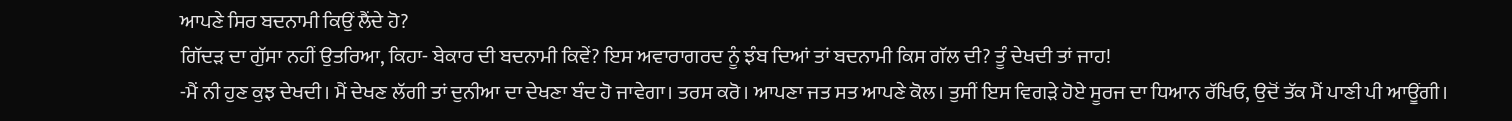ਆਪਣੇ ਸਿਰ ਬਦਨਾਮੀ ਕਿਉਂ ਲੈਂਦੇ ਹੋ?
ਗਿੱਦੜ ਦਾ ਗੁੱਸਾ ਨਹੀਂ ਉਤਰਿਆ, ਕਿਹਾ- ਬੇਕਾਰ ਦੀ ਬਦਨਾਮੀ ਕਿਵੇਂ? ਇਸ ਅਵਾਰਾਗਰਦ ਨੂੰ ਝੰਬ ਦਿਆਂ ਤਾਂ ਬਦਨਾਮੀ ਕਿਸ ਗੱਲ ਦੀ? ਤੂੰ ਦੇਖਦੀ ਤਾਂ ਜਾਹ!
-ਮੈਂ ਨੀ ਹੁਣ ਕੁਝ ਦੇਖਦੀ। ਮੈਂ ਦੇਖਣ ਲੱਗੀ ਤਾਂ ਦੁਨੀਆ ਦਾ ਦੇਖਣਾ ਬੰਦ ਹੋ ਜਾਵੇਗਾ। ਤਰਸ ਕਰੋ। ਆਪਣਾ ਜਤ ਸਤ ਆਪਣੇ ਕੋਲ। ਤੁਸੀਂ ਇਸ ਵਿਗੜੇ ਹੋਏ ਸੂਰਜ ਦਾ ਧਿਆਨ ਰੱਖਿਓ, ਉਦੋਂ ਤੱਕ ਮੈਂ ਪਾਣੀ ਪੀ ਆਊਂਗੀ।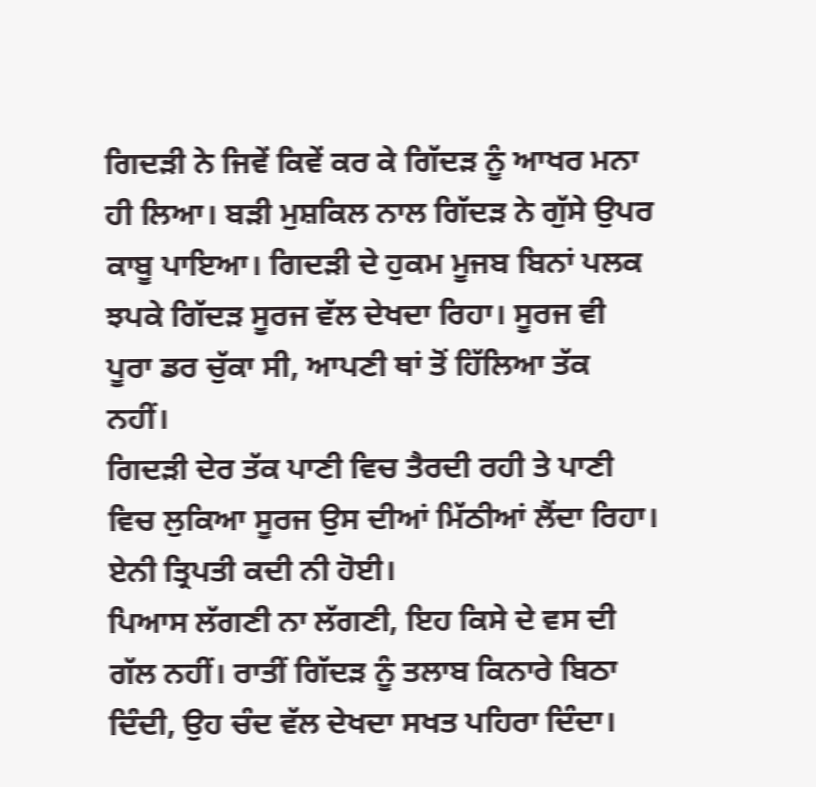ਗਿਦੜੀ ਨੇ ਜਿਵੇਂ ਕਿਵੇਂ ਕਰ ਕੇ ਗਿੱਦੜ ਨੂੰ ਆਖਰ ਮਨਾ ਹੀ ਲਿਆ। ਬੜੀ ਮੁਸ਼ਕਿਲ ਨਾਲ ਗਿੱਦੜ ਨੇ ਗੁੱਸੇ ਉਪਰ ਕਾਬੂ ਪਾਇਆ। ਗਿਦੜੀ ਦੇ ਹੁਕਮ ਮੂਜਬ ਬਿਨਾਂ ਪਲਕ ਝਪਕੇ ਗਿੱਦੜ ਸੂਰਜ ਵੱਲ ਦੇਖਦਾ ਰਿਹਾ। ਸੂਰਜ ਵੀ ਪੂਰਾ ਡਰ ਚੁੱਕਾ ਸੀ, ਆਪਣੀ ਥਾਂ ਤੋਂ ਹਿੱਲਿਆ ਤੱਕ ਨਹੀਂ।
ਗਿਦੜੀ ਦੇਰ ਤੱਕ ਪਾਣੀ ਵਿਚ ਤੈਰਦੀ ਰਹੀ ਤੇ ਪਾਣੀ ਵਿਚ ਲੁਕਿਆ ਸੂਰਜ ਉਸ ਦੀਆਂ ਮਿੱਠੀਆਂ ਲੈਂਦਾ ਰਿਹਾ। ਏਨੀ ਤ੍ਰਿਪਤੀ ਕਦੀ ਨੀ ਹੋਈ।
ਪਿਆਸ ਲੱਗਣੀ ਨਾ ਲੱਗਣੀ, ਇਹ ਕਿਸੇ ਦੇ ਵਸ ਦੀ ਗੱਲ ਨਹੀਂ। ਰਾਤੀਂ ਗਿੱਦੜ ਨੂੰ ਤਲਾਬ ਕਿਨਾਰੇ ਬਿਠਾ ਦਿੰਦੀ, ਉਹ ਚੰਦ ਵੱਲ ਦੇਖਦਾ ਸਖਤ ਪਹਿਰਾ ਦਿੰਦਾ।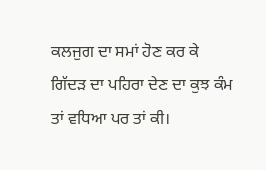ਕਲਜੁਗ ਦਾ ਸਮਾਂ ਹੋਣ ਕਰ ਕੇ ਗਿੱਦੜ ਦਾ ਪਹਿਰਾ ਦੇਣ ਦਾ ਕੁਝ ਕੰਮ ਤਾਂ ਵਧਿਆ ਪਰ ਤਾਂ ਕੀ।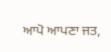ਆਪੋ ਆਪਣਾ ਜਤ,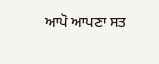ਆਪੋ ਆਪਣਾ ਸਤ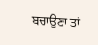ਬਚਾਉਣਾ ਤਾਂ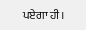ਪਏਗਾ ਹੀ।